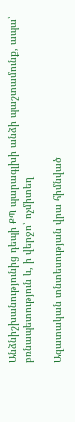Անձնիշխանությունից դեպի ՔՊ պարագլխի անձի պաշտամունք, ապա՝ բռնապետություն և, ի վերջո՝ ոչմիտեղ

Ազատական տնտեսության վրա հիմնված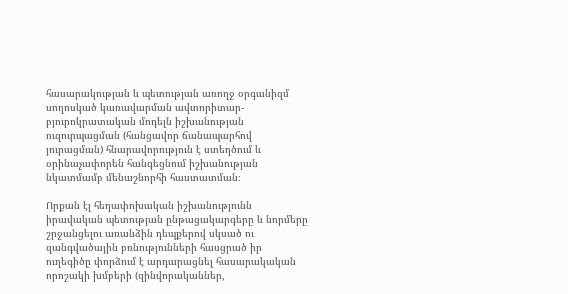հասարակության և պետության առողջ օրգանիզմ սողոսկած կառավարման ավտորիտար-բյուրոկրատական մոդելն իշխանության ուզուրպացման (հանցավոր ճանապարհով յուրացման) հնարավորություն է ստեղծում և օրինաչափորեն հանգեցնում իշխանության նկատմամբ մենաշնորհի հաստատման։

Որքան էլ հեղափոխական իշխանությունն իրավական պետության ընթացակարգերը և նորմերը շրջանցելու առանձին դեպքերով սկսած ու զանգվածային բռնությունների հասցրած իր ուղեգիծը փորձում է արդարացնել հասարակական որոշակի խմբերի (զինվորականներ,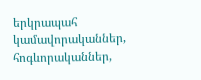երկրապահ կամավորականներ, հոգևորականներ,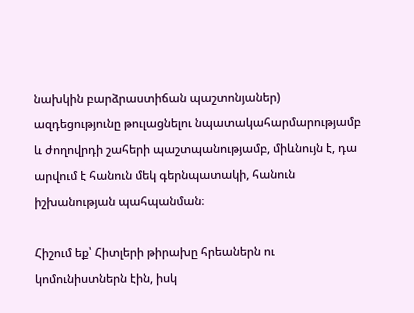նախկին բարձրաստիճան պաշտոնյաներ) ազդեցությունը թուլացնելու նպատակահարմարությամբ և ժողովրդի շահերի պաշտպանությամբ, միևնույն է, դա արվում է հանուն մեկ գերնպատակի, հանուն իշխանության պահպանման։

Հիշում եք՝ Հիտլերի թիրախը հրեաներն ու կոմունիստներն էին, իսկ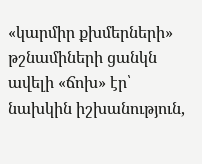«կարմիր քխմերների» թշնամիների ցանկն ավելի «ճոխ» էր՝ նախկին իշխանություն,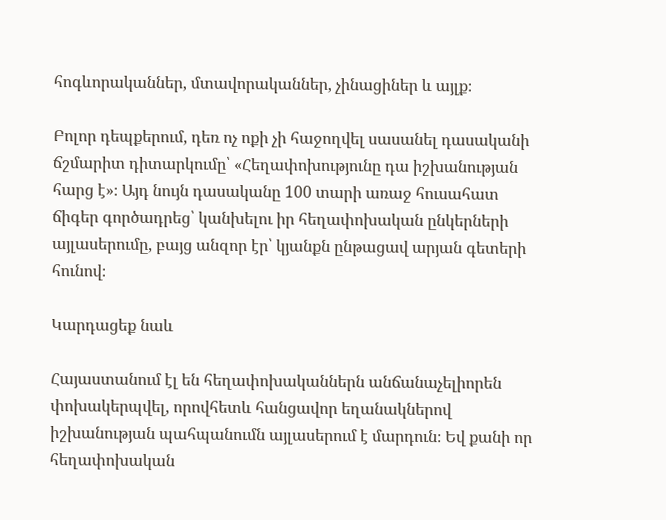հոգևորականներ, մտավորականներ, չինացիներ և այլք։

Բոլոր դեպքերում, դեռ ոչ ոքի չի հաջողվել սասանել դասականի ճշմարիտ դիտարկումը՝ «Հեղափոխությունը դա իշխանության հարց է»։ Այդ նույն դասականը 100 տարի առաջ հուսահատ ճիգեր գործադրեց՝ կանխելու իր հեղափոխական ընկերների այլասերումը, բայց անզոր էր՝ կյանքն ընթացավ արյան գետերի հունով։

Կարդացեք նաև

Հայաստանում էլ են հեղափոխականներն անճանաչելիորեն փոխակերպվել, որովհետև հանցավոր եղանակներով իշխանության պահպանումն այլասերում է մարդուն։ Եվ քանի որ հեղափոխական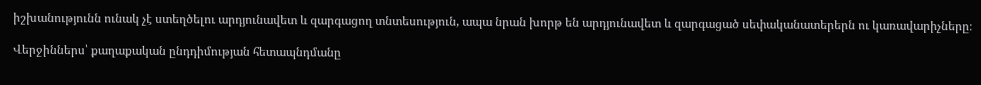իշխանությունն ունակ չէ ստեղծելու արդյունավետ և զարգացող տնտեսություն, ապա նրան խորթ են արդյունավետ և զարգացած սեփականատերերն ու կառավարիչները։

Վերջիններս՝ քաղաքական ընդդիմության հետապնդմանը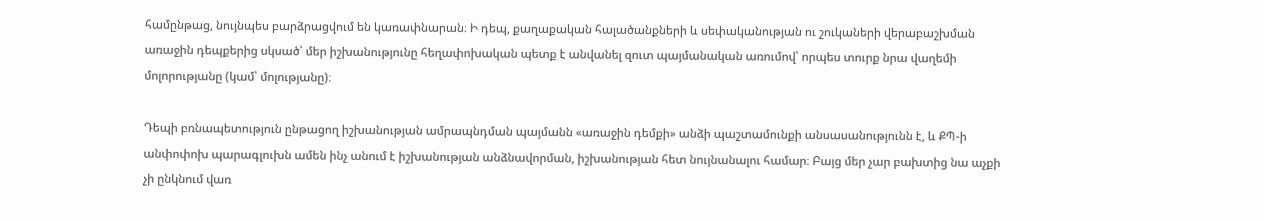համընթաց, նույնպես բարձրացվում են կառափնարան։ Ի դեպ, քաղաքական հալածանքների և սեփականության ու շուկաների վերաբաշխման առաջին դեպքերից սկսած՝ մեր իշխանությունը հեղափոխական պետք է անվանել զուտ պայմանական առումով՝ որպես տուրք նրա վաղեմի մոլորությանը (կամ՝ մոլությանը)։

Դեպի բռնապետություն ընթացող իշխանության ամրապնդման պայմանն «առաջին դեմքի» անձի պաշտամունքի անսասանությունն է, և ՔՊ-ի անփոփոխ պարագլուխն ամեն ինչ անում է իշխանության անձնավորման, իշխանության հետ նույնանալու համար։ Բայց մեր չար բախտից նա աչքի չի ընկնում վառ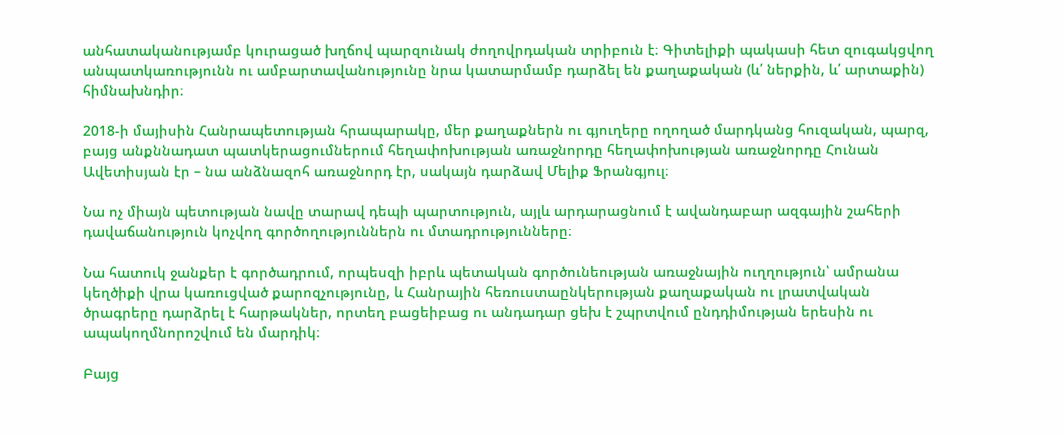անհատականությամբ կուրացած խղճով պարզունակ ժողովրդական տրիբուն է։ Գիտելիքի պակասի հետ զուգակցվող անպատկառությունն ու ամբարտավանությունը նրա կատարմամբ դարձել են քաղաքական (և՛ ներքին, և՛ արտաքին) հիմնախնդիր։

2018-ի մայիսին Հանրապետության հրապարակը, մեր քաղաքներն ու գյուղերը ողողած մարդկանց հուզական, պարզ, բայց անքննադատ պատկերացումներում հեղափոխության առաջնորդը հեղափոխության առաջնորդը Հունան Ավետիսյան էր – նա անձնազոհ առաջնորդ էր, սակայն դարձավ Մելիք Ֆրանգյուլ։

Նա ոչ միայն պետության նավը տարավ դեպի պարտություն, այլև արդարացնում է ավանդաբար ազգային շահերի դավաճանություն կոչվող գործողություններն ու մտադրությունները։

Նա հատուկ ջանքեր է գործադրում, որպեսզի իբրև պետական գործունեության առաջնային ուղղություն՝ ամրանա կեղծիքի վրա կառուցված քարոզչությունը, և Հանրային հեռուստաընկերության քաղաքական ու լրատվական ծրագրերը դարձրել է հարթակներ, որտեղ բացեիբաց ու անդադար ցեխ է շպրտվում ընդդիմության երեսին ու ապակողմնորոշվում են մարդիկ։

Բայց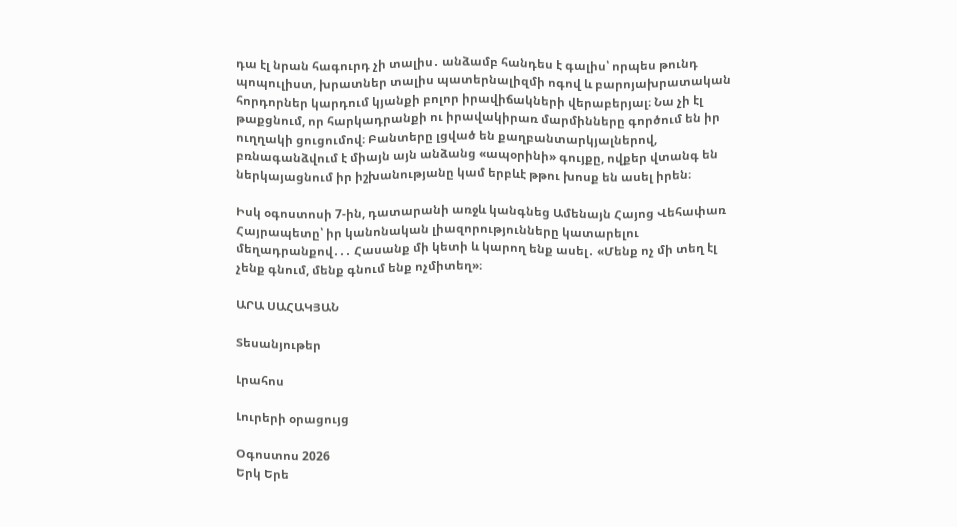դա էլ նրան հագուրդ չի տալիս․ անձամբ հանդես է գալիս՝ որպես թունդ պոպուլիստ, խրատներ տալիս պատերնալիզմի ոգով և բարոյախրատական հորդորներ կարդում կյանքի բոլոր իրավիճակների վերաբերյալ։ Նա չի էլ թաքցնում, որ հարկադրանքի ու իրավակիրառ մարմինները գործում են իր ուղղակի ցուցումով։ Բանտերը լցված են քաղբանտարկյալներով, բռնագանձվում է միայն այն անձանց «ապօրինի» գույքը, ովքեր վտանգ են ներկայացնում իր իշխանությանը կամ երբևէ թթու խոսք են ասել իրեն։

Իսկ օգոստոսի 7-ին, դատարանի առջև կանգնեց Ամենայն Հայոց Վեհափառ Հայրապետը՝ իր կանոնական լիազորությունները կատարելու մեղադրանքով․․․ Հասանք մի կետի և կարող ենք ասել․ «Մենք ոչ մի տեղ էլ չենք գնում, մենք գնում ենք ոչմիտեղ»։

ԱՐԱ ՍԱՀԱԿՅԱՆ

Տեսանյութեր

Լրահոս

Լուրերի օրացույց

Օգոստոս 2026
Երկ Երե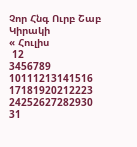Չոր Հնգ Ուրբ Շաբ Կիրակի
« Հուլիս
 12
3456789
10111213141516
17181920212223
24252627282930
31